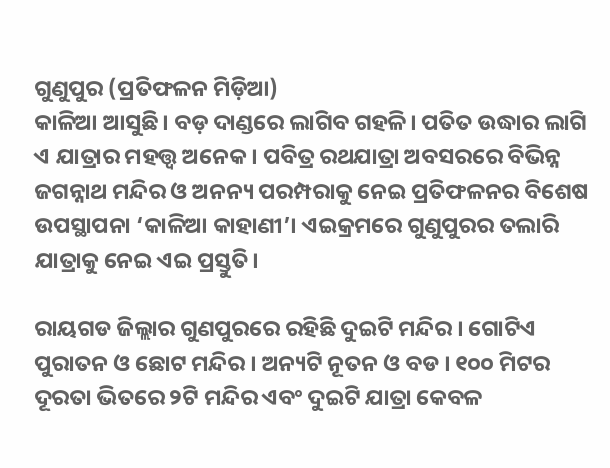ଗୁଣୁପୁର (ପ୍ରତିଫଳନ ମିଡ଼ିଆ)
କାଳିଆ ଆସୁଛି। ବଡ଼ ଦାଣ୍ଡରେ ଲାଗିବ ଗହଳି। ପତିତ ଉଦ୍ଧାର ଲାଗି ଏ ଯାତ୍ରାର ମହତ୍ତ୍ୱ ଅନେକ। ପବିତ୍ର ରଥଯାତ୍ରା ଅବସରରେ ବିଭିନ୍ନ ଜଗନ୍ନାଥ ମନ୍ଦିର ଓ ଅନନ୍ୟ ପରମ୍ପରାକୁ ନେଇ ପ୍ରତିଫଳନର ବିଶେଷ ଉପସ୍ଥାପନା ‘କାଳିଆ କାହାଣୀ’। ଏଇକ୍ରମରେ ଗୁଣୁପୁରର ତଲାରି ଯାତ୍ରାକୁ ନେଇ ଏଇ ପ୍ରସ୍ତୁତି।

ରାୟଗଡ ଜିଲ୍ଲାର ଗୁଣପୁରରେ ରହିଛି ଦୁଇଟି ମନ୍ଦିର । ଗୋଟିଏ ପୁରାତନ ଓ ଛୋଟ ମନ୍ଦିର । ଅନ୍ୟଟି ନୂତନ ଓ ବଡ । ୧୦୦ ମିଟର ଦୂରତା ଭିତରେ ୨ଟି ମନ୍ଦିର ଏବଂ ଦୁଇଟି ଯାତ୍ରା କେବଳ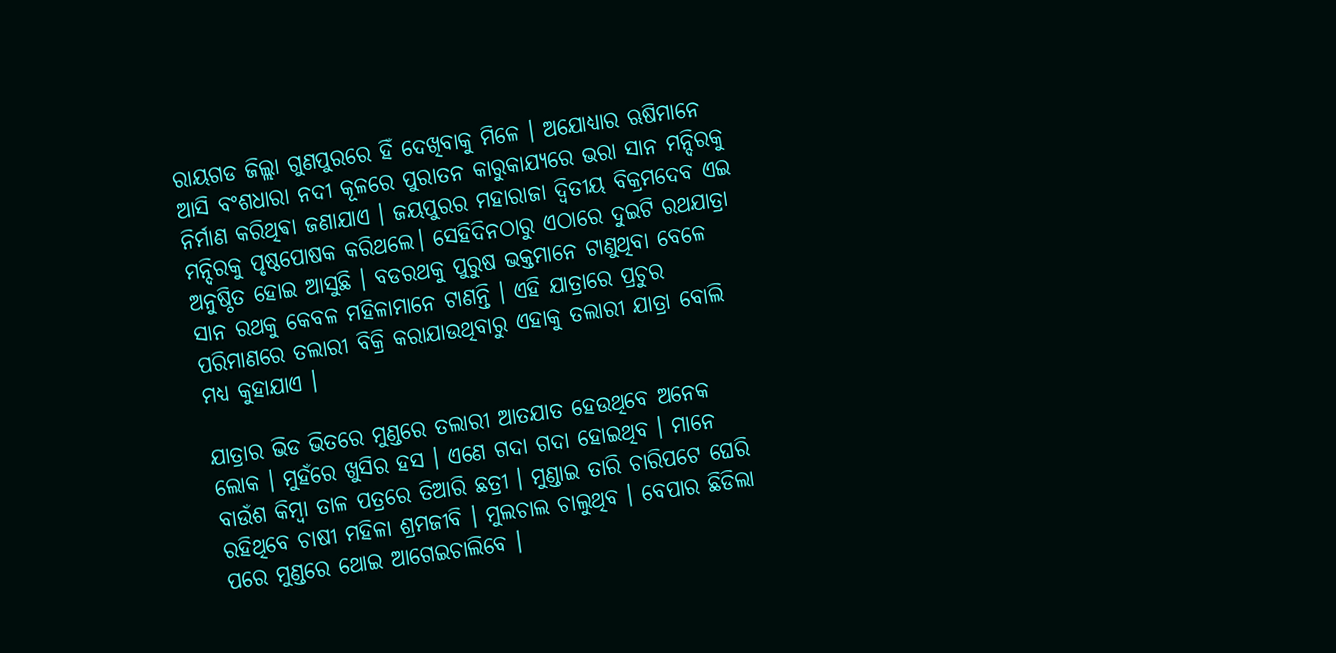ରାୟଗଡ ଜିଲ୍ଲା ଗୁଣପୁରରେ ହିଁ ଦେଖିବାକୁ ମିଳେ । ଅଯୋଧ୍ୟାର ଋଷିମାନେ ଆସି ବଂଶଧାରା ନଦୀ କୂଳରେ ପୁରାତନ କାରୁକାଯ୍ୟରେ ଭରା ସାନ ମନ୍ଦିରକୁ ନିର୍ମାଣ କରିଥିଵା ଜଣାଯାଏ । ଜୟପୁରର ମହାରାଜା ଦ୍ଵିତୀୟ ବିକ୍ରମଦେବ ଏଇ ମନ୍ଦିରକୁ ପୃଷ୍ଠପୋଷକ କରିଥଲେ। ସେହିଦିନଠାରୁ ଏଠାରେ ଦୁଇଟି ରଥଯାତ୍ରା ଅନୁଷ୍ଠିତ ହୋଇ ଆସୁଛି । ବଡରଥକୁ ପୁରୁଷ ଭକ୍ତମାନେ ଟାଣୁଥିବା ବେଳେ ସାନ ରଥକୁ କେବଳ ମହିଳାମାନେ ଟାଣନ୍ତି । ଏହି ଯାତ୍ରାରେ ପ୍ରଚୁର ପରିମାଣରେ ତଲାରୀ ବିକ୍ରି କରାଯାଉଥିବାରୁ ଏହାକୁ ତଲାରୀ ଯାତ୍ରା ବୋଲି ମଧ୍ୟ କୁହାଯାଏ ।

ଯାତ୍ରାର ଭିଡ ଭିତରେ ମୁଣ୍ଡରେ ତଲାରୀ ଆତଯାତ ହେଉଥିବେ ଅନେକ ଲୋକ । ମୁହଁରେ ଖୁସିର ହସ । ଏଣେ ଗଦା ଗଦା ହୋଇଥିବ । ମାନେ ବାଉଁଶ କିମ୍ବା ତାଳ ପତ୍ରରେ ତିଆରି ଛତ୍ରୀ । ମୁଣ୍ଡାଇ ତାରି ଚାରିପଟେ ଘେରି ରହିଥିବେ ଚାଷୀ ମହିଳା ଶ୍ରମଜୀବି । ମୁଲଚାଲ ଚାଲୁଥିବ । ବେପାର ଛିଡିଲା ପରେ ମୁଣ୍ଡରେ ଥୋଇ ଆଗେଇଚାଲିବେ ।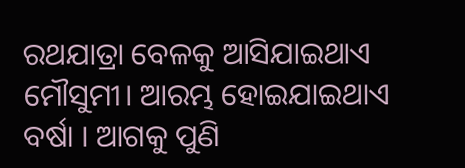ରଥଯାତ୍ରା ବେଳକୁ ଆସିଯାଇଥାଏ ମୌସୁମୀ। ଆରମ୍ଭ ହୋଇଯାଇଥାଏ ବର୍ଷା । ଆଗକୁ ପୁଣି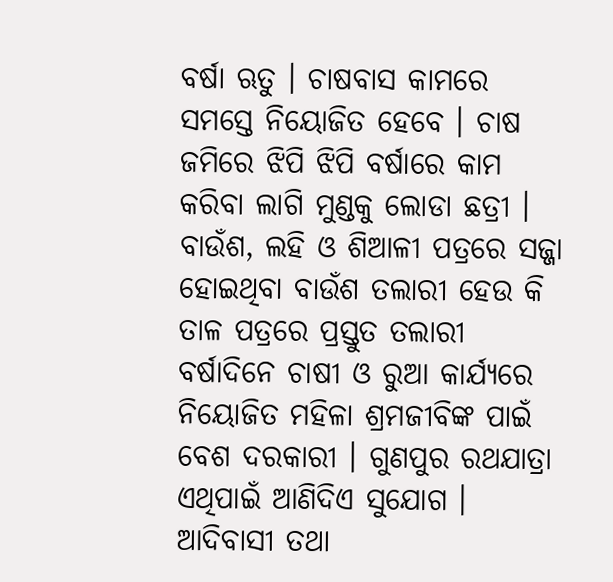ବର୍ଷା ଋତୁ । ଚାଷବାସ କାମରେ ସମସ୍ତେ ନିୟୋଜିତ ହେବେ । ଚାଷ ଜମିରେ ଝିପି ଝିପି ବର୍ଷାରେ କାମ କରିବା ଲାଗି ମୁଣ୍ଡକୁ ଲୋଡା ଛତ୍ରୀ । ବାଉଁଶ, ଲହି ଓ ଶିଆଳୀ ପତ୍ରରେ ସଜ୍ଜା ହୋଇଥିବା ବାଉଁଶ ତଲାରୀ ହେଉ କି ତାଳ ପତ୍ରରେ ପ୍ରସ୍ତୁତ ତଲାରୀ ବର୍ଷାଦିନେ ଚାଷୀ ଓ ରୁଆ କାର୍ଯ୍ୟରେ ନିୟୋଜିତ ମହିଳା ଶ୍ରମଜୀବିଙ୍କ ପାଇଁ ବେଶ ଦରକାରୀ । ଗୁଣପୁର ରଥଯାତ୍ରା ଏଥିପାଇଁ ଆଣିଦିଏ ସୁଯୋଗ । ଆଦିବାସୀ ତଥା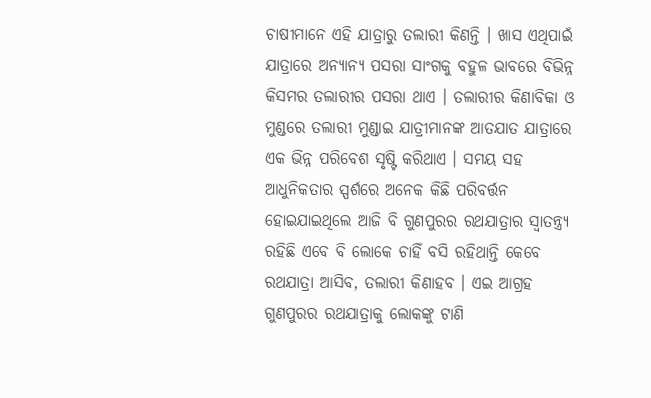ଚାଷୀମାନେ ଏହି ଯାତ୍ରାରୁ ତଲାରୀ କିଣନ୍ତି । ଖାସ ଏଥିପାଇଁ ଯାତ୍ରାରେ ଅନ୍ୟାନ୍ୟ ପସରା ସାଂଗକୁ ବହୁଳ ଭାବରେ ବିଭିନ୍ନ କିସମର ତଲାରୀର ପସରା ଥାଏ । ତଲାରୀର କିଣାବିକା ଓ ମୁଣ୍ଡରେ ତଲାରୀ ମୁଣ୍ଡାଇ ଯାତ୍ରୀମାନଙ୍କ ଆତଯାତ ଯାତ୍ରାରେ ଏକ ଭିନ୍ନ ପରିବେଶ ସୃଷ୍ଟି କରିଥାଏ । ସମୟ ସହ ଆଧୁନିକତାର ସ୍ପର୍ଶରେ ଅନେକ କିଛି ପରିବର୍ତ୍ତନ ହୋଇଯାଇଥିଲେ ଆଜି ବି ଗୁଣପୁରର ରଥଯାତ୍ରାର ସ୍ୱାତନ୍ତ୍ର୍ୟ ରହିଛି ଏବେ ବି ଲୋକେ ଚାହିଁ ବସି ରହିଥାନ୍ତି କେବେ ରଥଯାତ୍ରା ଆସିବ, ତଲାରୀ କିଣାହବ । ଏଇ ଆଗ୍ରହ ଗୁଣପୁରର ରଥଯାତ୍ରାକୁ ଲୋକଙ୍କୁ ଟାଣି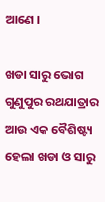ଆଣେ ।

ଖଡା ସାରୁ ଭୋଗ
ଗୁଣୁପୁର ରଥଯାତ୍ରାର ଆଉ ଏକ ବୈଶିଷ୍ଟ୍ୟ ହେଲା ଖଡା ଓ ସାରୁ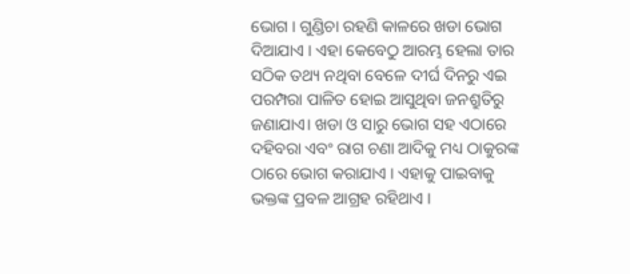ଭୋଗ । ଗୁଣ୍ଡିଚା ରହଣି କାଳରେ ଖଡା ଭୋଗ ଦିଆଯାଏ । ଏହା କେବେଠୁ ଆରମ୍ଭ ହେଲା ତାର ସଠିକ ତଥ୍ୟ ନଥିବା ବେଳେ ଦୀର୍ଘ ଦିନରୁ ଏଇ ପରମ୍ପରା ପାଳିତ ହୋଇ ଆସୁଥିବା ଜନଶ୍ରୁତିରୁ ଜଣାଯାଏ। ଖଡା ଓ ସାରୁ ଭୋଗ ସହ ଏଠାରେ ଦହିବରା ଏବଂ ରାଗ ଚଣା ଆଦିକୁ ମଧ୍ୟ ଠାକୁରଙ୍କ ଠାରେ ଭୋଗ କରାଯାଏ । ଏହାକୁ ପାଇବାକୁ ଭକ୍ତଙ୍କ ପ୍ରବଳ ଆଗ୍ରହ ରହିଥାଏ ।